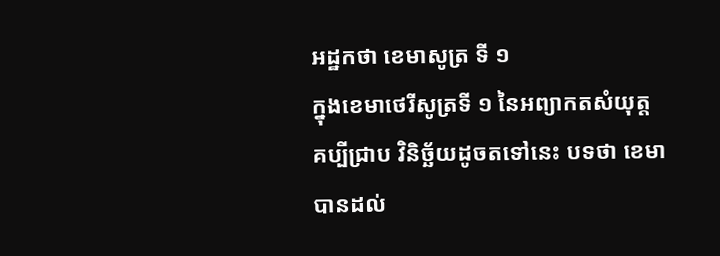អដ្ឋកថា ខេមាសូត្រ ទី ១
ក្នុងខេមាថេរីសូត្រទី ១ នៃអព្យាកតសំយុត្ត គប្បីជ្រាប វិនិច្ឆ័យដូចតទៅនេះ បទថា ខេមា បានដល់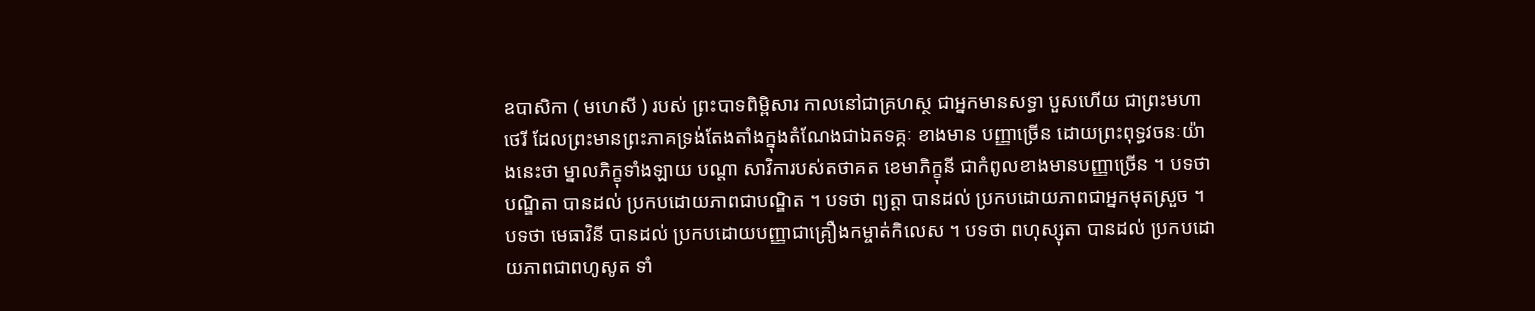ឧបាសិកា ( មហេសី ) របស់ ព្រះបាទពិម្ពិសារ កាលនៅជាគ្រហស្ថ ជាអ្នកមានសទ្ធា បួសហើយ ជាព្រះមហា ថេរី ដែលព្រះមានព្រះភាគទ្រង់តែងតាំងក្នុងតំណែងជាឯតទគ្គៈ ខាងមាន បញ្ញាច្រើន ដោយព្រះពុទ្ធវចនៈយ៉ាងនេះថា ម្នាលភិក្ខុទាំងឡាយ បណ្តា សាវិការបស់តថាគត ខេមាភិក្ខុនី ជាកំពូលខាងមានបញ្ញាច្រើន ។ បទថា បណ្ឌិតា បានដល់ ប្រកបដោយភាពជាបណ្ឌិត ។ បទថា ព្យត្តា បានដល់ ប្រកបដោយភាពជាអ្នកមុតស្រួច ។ បទថា មេធាវិនី បានដល់ ប្រកបដោយបញ្ញាជាគ្រឿងកម្ចាត់កិលេស ។ បទថា ពហុស្សុតា បានដល់ ប្រកបដោយភាពជាពហូសូត ទាំ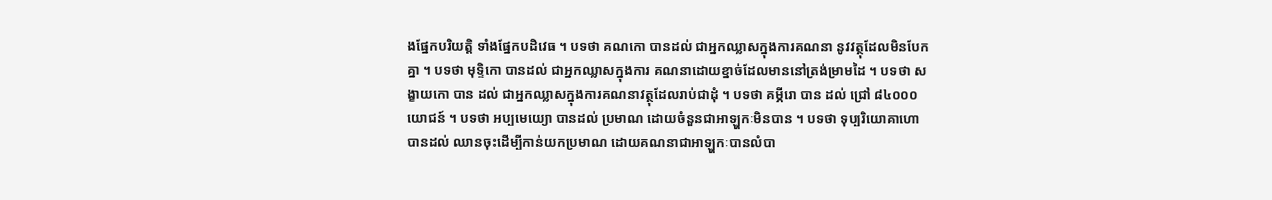ងផ្នែកបរិយត្តិ ទាំងផ្នែកបដិវេធ ។ បទថា គណកោ បានដល់ ជាអ្នកឈ្លាសក្នុងការគណនា នូវវត្ថុដែលមិនបែកគ្នា ។ បទថា មុទ្ទិកោ បានដល់ ជាអ្នកឈ្លាសក្នុងការ គណនាដោយខ្នាច់ដែលមាននៅត្រង់ម្រាមដៃ ។ បទថា សង្ខាយកោ បាន ដល់ ជាអ្នកឈ្លាសក្នុងការគណនាវត្ថុដែលរាប់ជាដុំ ។ បទថា គម្ភីរោ បាន ដល់ ជ្រៅ ៨៤០០០ យោជន៍ ។ បទថា អប្បមេយ្យោ បានដល់ ប្រមាណ ដោយចំនួនជាអាឡ្ហកៈមិនបាន ។ បទថា ទុប្បរិយោគាហោ បានដល់ ឈានចុះដើម្បីកាន់យកប្រមាណ ដោយគណនាជាអាឡ្ហកៈបានលំបា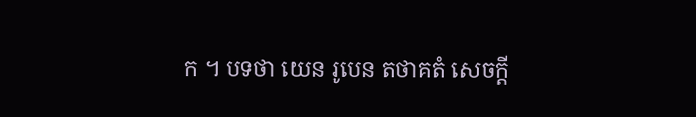ក ។ បទថា យេន រូបេន តថាគតំ សេចក្តី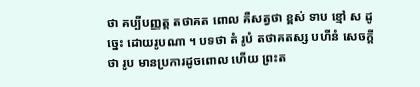ថា គប្បីបញ្ញត្ត តថាគត ពោល គឺសត្វថា ខ្ពស់ ទាប ខ្មៅ ស ដូច្នេះ ដោយរូបណា ។ បទថា តំ រូបំ តថាគតស្ស បហីនំ សេចក្តីថា រូប មានប្រការដូចពោល ហើយ ព្រះត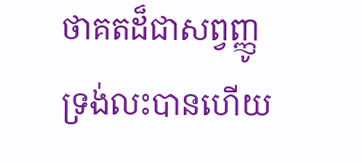ថាគតដ៏ជាសព្វញ្ញូ ទ្រង់លះបានហើយ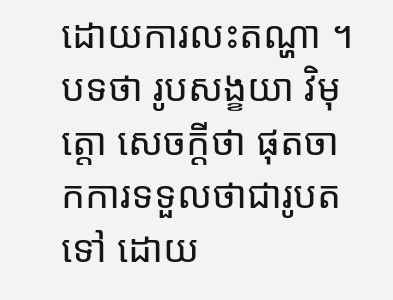ដោយការលះតណ្ហា ។ បទថា រូបសង្ខយា វិមុត្តោ សេចក្តីថា ផុតចាកការទទួលថាជារូបតទៅ ដោយ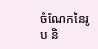ចំណែកនៃរូប និ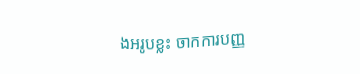ងអរូបខ្លះ ចាកការបញ្ញ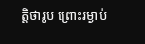ត្តិថារូប ព្រោះរម្ងាប់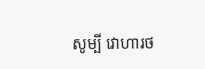សូម្បី វោហារថ